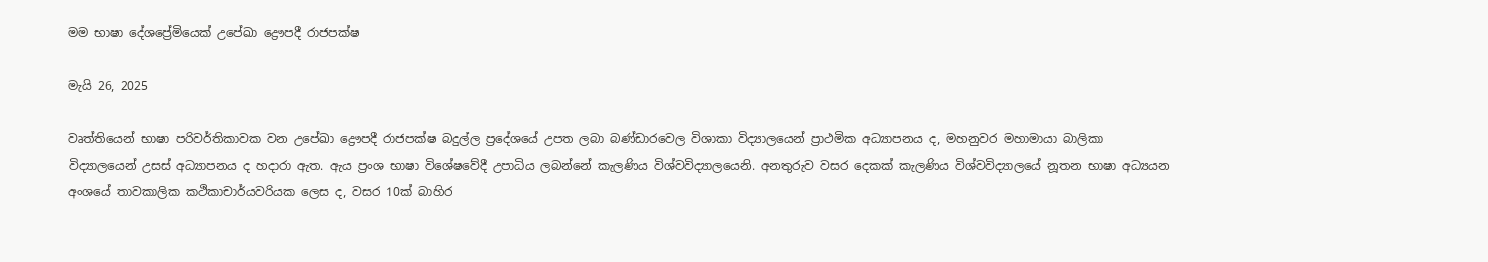මම භාෂා දේශප්‍රේමියෙක් උපේඛා ද්‍රෞපදී රාජපක්ෂ

මැයි 26, 2025

වෘත්තියෙන් භාෂා පරිවර්තිකාවක වන උපේඛා ද්‍රෞපදී රාජපක්ෂ බදුල්ල ප්‍රදේශයේ උපත ලබා බණ්ඩාරවෙල විශාකා විද්‍යාලයෙන් ප්‍රාථමික අධ්‍යාපනය ද, මහනුවර මහාමායා බාලිකා විද්‍යාලයෙන් උසස් අධ්‍යාපනය ද හදාරා ඇත. ඇය ප්‍රංශ භාෂා විශේෂවේදී උපාධිය ලබන්නේ කැලණිය විශ්වවිද්‍යාලයෙනි. අනතුරුව වසර දෙකක් කැලණිය විශ්වවිද්‍යාලයේ නූතන භාෂා අධ්‍යයන අංශයේ තාවකාලික කථිකාචාර්යවරියක ලෙස ද, වසර 10ක් බාහිර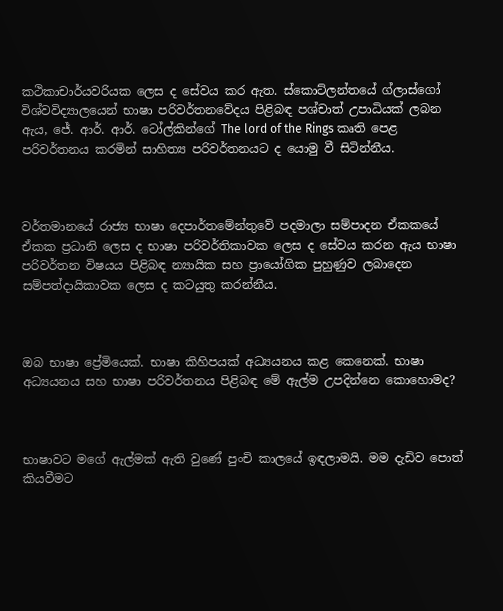කථිකාචාර්යවරියක ලෙස ද සේවය කර ඇත. ස්කොට්ලන්තයේ ග්ලාස්ගෝ විශ්වවිද්‍යාලයෙන් භාෂා පරිවර්තනවේදය පිළිබඳ පශ්චාත් උපාධියක් ලබන ඇය, ජේ. ආර්. ආර්. ටෝල්කින්ගේ The lord of the Rings කෘති පෙළ පරිවර්තනය කරමින් සාහිත්‍ය පරිවර්තනයට ද යොමු වී සිටින්නීය.



වර්තමානයේ රාජ්‍ය භාෂා දෙපාර්තමේන්තුවේ පදමාලා සම්පාදන ඒකකයේ ඒකක ප්‍රධානි ලෙස ද භාෂා පරිවර්තිකාවක ලෙස ද සේවය කරන ඇය භාෂා පරිවර්තන විෂයය පිළිබඳ න්‍යායික සහ ප්‍රායෝගික පුහුණුව ලබාදෙන සම්පත්දායිකාවක ලෙස ද කටයුතු කරන්නීය.



ඔබ භාෂා ප්‍රේමියෙක්. භාෂා කිහිපයක් අධ්‍යයනය කළ කෙනෙක්. භාෂා අධ්‍යයනය සහ භාෂා පරිවර්තනය පිළිබඳ මේ ඇල්ම උපදින්නෙ කොහොමද?



භාෂාවට මගේ ඇල්මක් ඇති වුණේ පුංචි කාලයේ ඉඳලාමයි. මම දැඩිව පොත් කියවීමට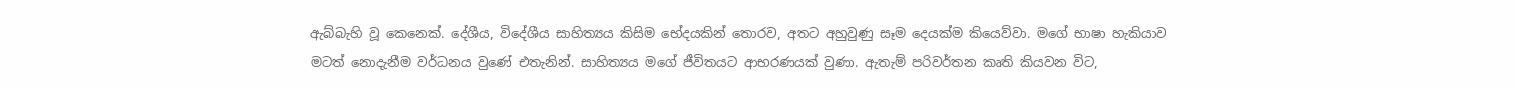ඇබ්බැහි වූ කෙනෙක්. දේශීය, විදේශීය සාහිත්‍යය කිසිම භේදයකින් තොරව, අතට අහුවුණු සෑම දෙයක්ම කියෙව්වා. මගේ භාෂා හැකියාව මටත් නොදැනීම වර්ධනය වුණේ එතැනින්. සාහිත්‍යය මගේ ජීවිතයට ආභරණයක් වුණා. ඇතැම් පරිවර්තන කෘති කියවන විට,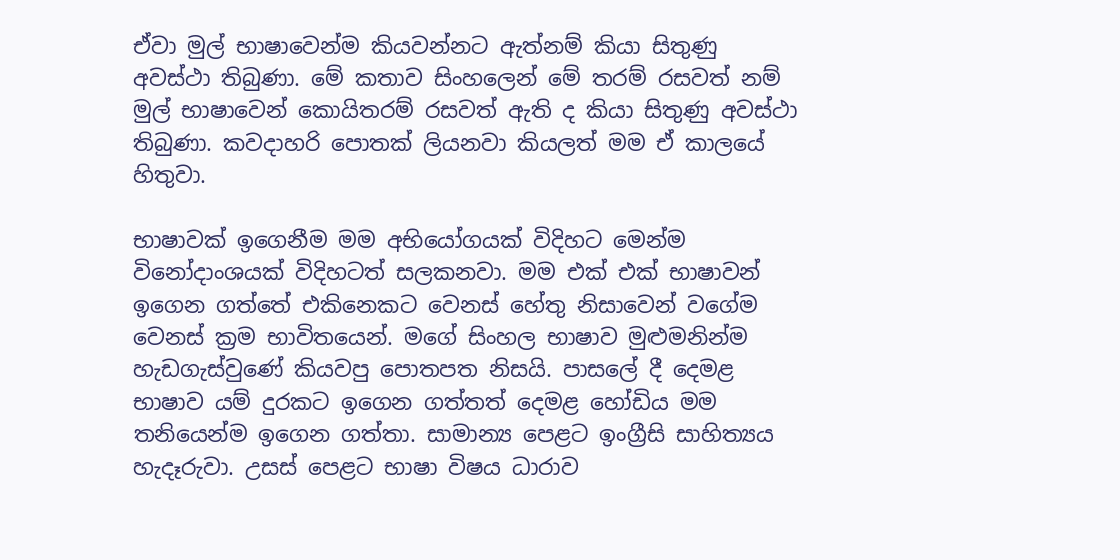ඒවා මුල් භාෂාවෙන්ම කියවන්නට ඇත්නම් කියා සිතුණු අවස්ථා තිබුණා. මේ කතාව සිංහලෙන් මේ තරම් රසවත් නම් මුල් භාෂාවෙන් කොයිතරම් රසවත් ඇති ද කියා සිතුණු අවස්ථා තිබුණා. කවදාහරි පොතක් ලියනවා කියලත් මම ඒ කාලයේ හිතුවා.

භාෂාවක් ඉගෙනීම මම අභියෝගයක් විදිහට මෙන්ම විනෝදාංශයක් විදිහටත් සලකනවා. මම එක් එක් භාෂාවන් ඉගෙන ගත්තේ එකිනෙකට වෙනස් හේතු නිසාවෙන් වගේම වෙනස් ක්‍රම භාවිතයෙන්. මගේ සිංහල භාෂාව මුළුමනින්ම හැඩගැස්වුණේ කියවපු පොතපත නිසයි. පාසලේ දී දෙමළ භාෂාව යම් දුරකට ඉගෙන ගත්තත් දෙමළ හෝඩිය මම තනියෙන්ම ඉගෙන ගත්තා. සාමාන්‍ය පෙළට ඉංග්‍රීසි සාහිත්‍යය හැදෑරුවා. උසස් පෙළට භාෂා විෂය ධාරාව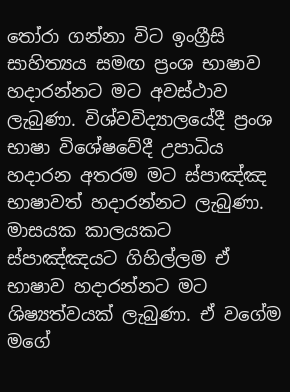තෝරා ගන්නා විට ඉංග්‍රීසි සාහිත්‍යය සමඟ ප්‍රංශ භාෂාව හදාරන්නට මට අවස්ථාව ලැබුණා. විශ්වවිද්‍යාලයේදී ප්‍රංශ භාෂා විශේෂවේදී උපාධිය හදාරන අතරම මට ස්පාඤ්ඤ භාෂාවත් හදාරන්නට ලැබුණා. මාසයක කාලයකට ස්පාඤ්ඤයට ගිහිල්ලම ඒ භාෂාව හදාරන්නට මට ශිෂ්‍යත්වයක් ලැබුණා. ඒ වගේම මගේ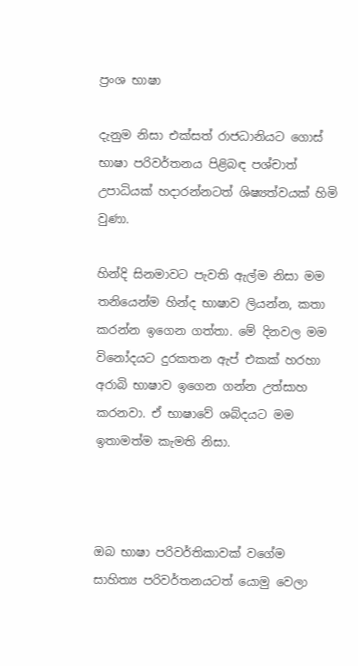ප්‍රංශ භාෂා

දැනුම නිසා එක්සත් රාජධානියට ගොස් භාෂා පරිවර්තනය පිළිබඳ පශ්චාත් උපාධියක් හදාරන්නටත් ශිෂ්‍යත්වයක් හිමි වුණා.

හින්දි සිනමාවට පැවති ඇල්ම නිසා මම තනියෙන්ම හින්ද භාෂාව ලියන්න, කතා කරන්න ඉගෙන ගත්තා. මේ දිනවල මම විනෝදයට දුරකතන ඇප් එකක් හරහා අරාබි භාෂාව ඉගෙන ගන්න උත්සාහ කරනවා. ඒ භාෂාවේ ශබ්දයට මම ඉතාමත්ම කැමති නිසා.



ඔබ භාෂා පරිවර්තිකාවක් වගේම සාහිත්‍ය පරිවර්තනයටත් යොමු වෙලා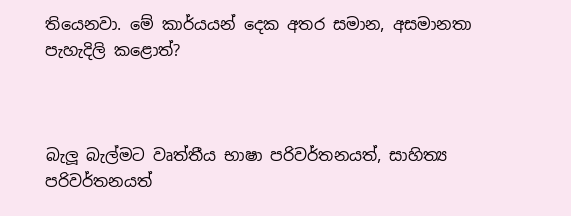තියෙනවා. මේ කාර්යයන් දෙක අතර සමාන, අසමානතා පැහැදිලි කළොත්?



බැලූ බැල්මට වෘත්තීය භාෂා පරිවර්තනයත්, සාහිත්‍ය පරිවර්තනයත්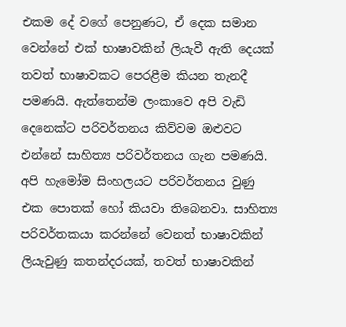එකම දේ වගේ පෙනුණට, ඒ දෙක සමාන වෙන්නේ එක් භාෂාවකින් ලියැවී ඇති දෙයක් තවත් භාෂාවකට පෙරළීම කියන තැනදී පමණයි. ඇත්තෙන්ම ලංකාවෙ අපි වැඩි දෙනෙක්ට පරිවර්තනය කිව්වම ඔළුවට එන්නේ සාහිත්‍ය පරිවර්තනය ගැන පමණයි. අපි හැමෝම සිංහලයට පරිවර්තනය වුණු එක පොතක් හෝ කියවා තිබෙනවා. සාහිත්‍ය පරිවර්තකයා කරන්නේ වෙනත් භාෂාවකින් ලියැවුණු කතන්දරයක්, තවත් භාෂාවකින්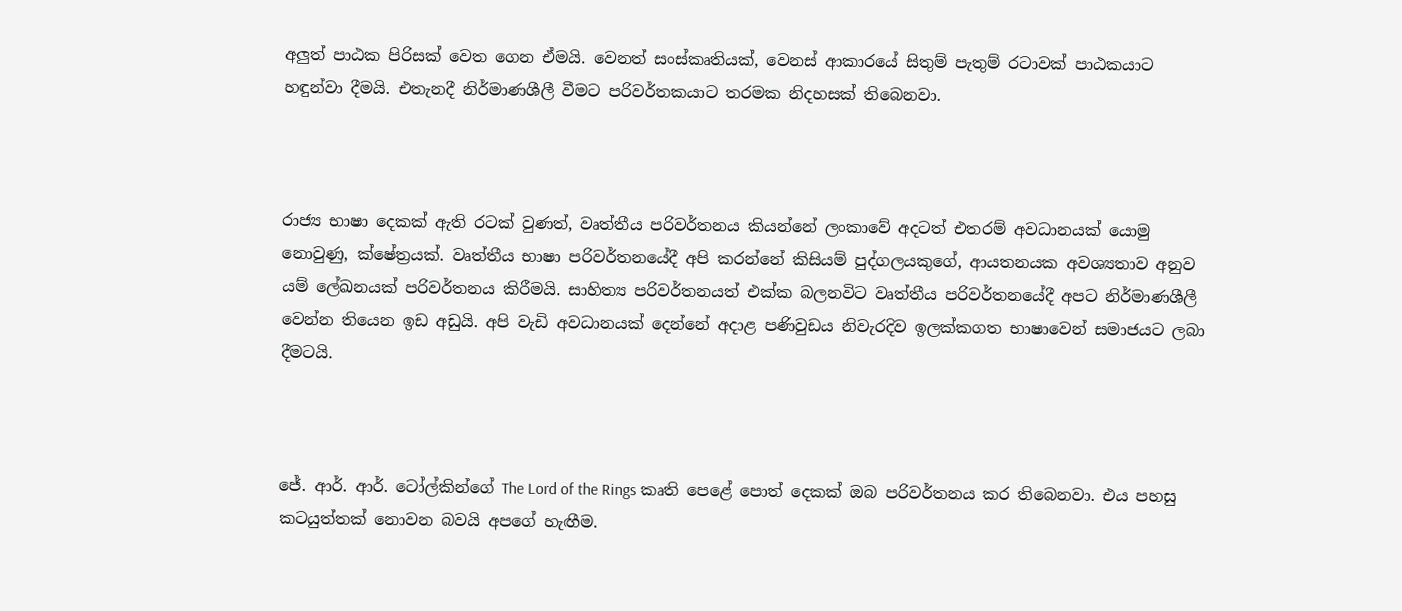අලුත් පාඨක පිරිසක් වෙත ගෙන ඒමයි. වෙනත් සංස්කෘතියක්, වෙනස් ආකාරයේ සිතුම් පැතුම් රටාවක් පාඨකයාට හඳුන්වා දීමයි. එතැනදී නිර්මාණශීලී වීමට පරිවර්තකයාට තරමක නිදහසක් තිබෙනවා.



රාජ්‍ය භාෂා දෙකක් ඇති රටක් වුණත්, වෘත්තීය පරිවර්තනය කියන්නේ ලංකාවේ අදටත් එතරම් අවධානයක් යොමු නොවුණු, ක්ෂේත්‍රයක්. වෘත්තීය භාෂා පරිවර්තනයේදී අපි කරන්නේ කිසියම් පුද්ගලයකුගේ, ආයතනයක අවශ්‍යතාව අනුව යම් ලේඛනයක් පරිවර්තනය කිරීමයි. සාහිත්‍ය පරිවර්තනයත් එක්ක බලනවිට වෘත්තීය පරිවර්තනයේදී අපට නිර්මාණශීලී වෙන්න තියෙන ඉඩ අඩුයි. අපි වැඩි අවධානයක් දෙන්නේ අදාළ පණිවුඩය නිවැරදිව ඉලක්කගත භාෂාවෙන් සමාජයට ලබා දීමටයි.



ජේ. ආර්. ආර්. ටෝල්කින්ගේ The Lord of the Rings කෘති පෙළේ පොත් දෙකක් ඔබ පරිවර්තනය කර තිබෙනවා. එය පහසු කටයුත්තක් නොවන බවයි අපගේ හැඟීම.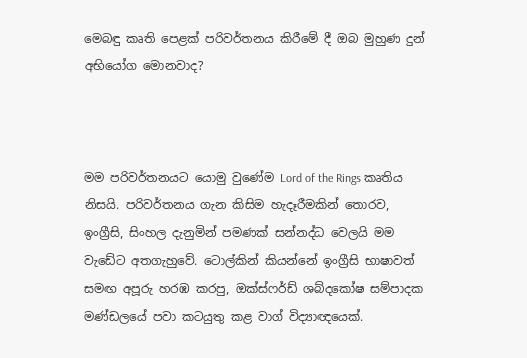මෙබඳු කෘති පෙළක් පරිවර්තනය කිරීමේ දී ඔබ මුහුණ දුන් අභියෝග මොනවාද?



මම පරිවර්තනයට යොමු වුණේම Lord of the Rings කෘතිය නිසයි. පරිවර්තනය ගැන කිසිම හැදෑරීමකින් තොරව, ඉංග්‍රීසි, සිංහල දැනුමින් පමණක් සන්නද්ධ වෙලයි මම වැඩේට අතගැහුවේ. ටොල්කින් කියන්නේ ඉංග්‍රීසි භාෂාවත් සමඟ අපූරු හරඹ කරපු, ඔක්ස්ෆර්ඩ් ශබ්දකෝෂ සම්පාදක මණ්ඩලයේ පවා කටයුතු කළ වාග් විද්‍යාඥයෙක්.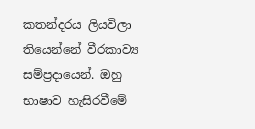කතන්දරය ලියවිලා තියෙන්නේ වීරකාව්‍ය සම්ප්‍රදායෙන්. ඔහු භාෂාව හැසිරවීමේ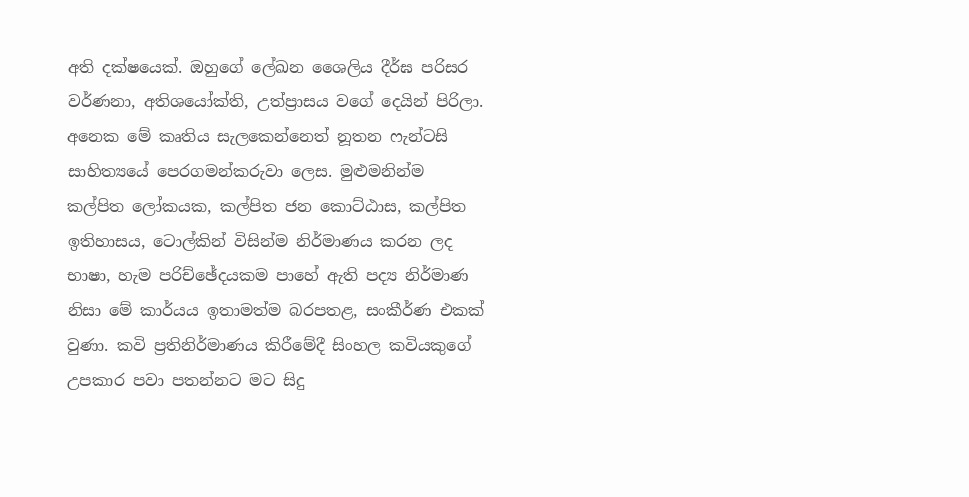අති දක්ෂයෙක්. ඔහුගේ ලේඛන ශෛලිය දීර්ඝ පරිසර වර්ණනා, අතිශයෝක්ති, උත්ප්‍රාසය වගේ දෙයින් පිරිලා. අනෙක මේ කෘතිය සැලකෙන්නෙත් නූතන ෆැන්ටසි සාහිත්‍යයේ පෙරගමන්කරුවා ලෙස. මුළුමනින්ම කල්පිත ලෝකයක, කල්පිත ජන ‌කොට්ඨාස, කල්පිත ඉතිහාසය, ටොල්කින් විසින්ම නිර්මාණය කරන ලද භාෂා, හැම පරිච්ඡේදයකම පාහේ ඇති පද්‍ය නිර්මාණ නිසා මේ කාර්යය ඉතාමත්ම බරපතළ, සංකීර්ණ එකක් වුණා. කවි ප්‍රතිනිර්මාණය කිරීමේදී සිංහල කවියකුගේ උපකාර පවා පතන්නට මට සිදු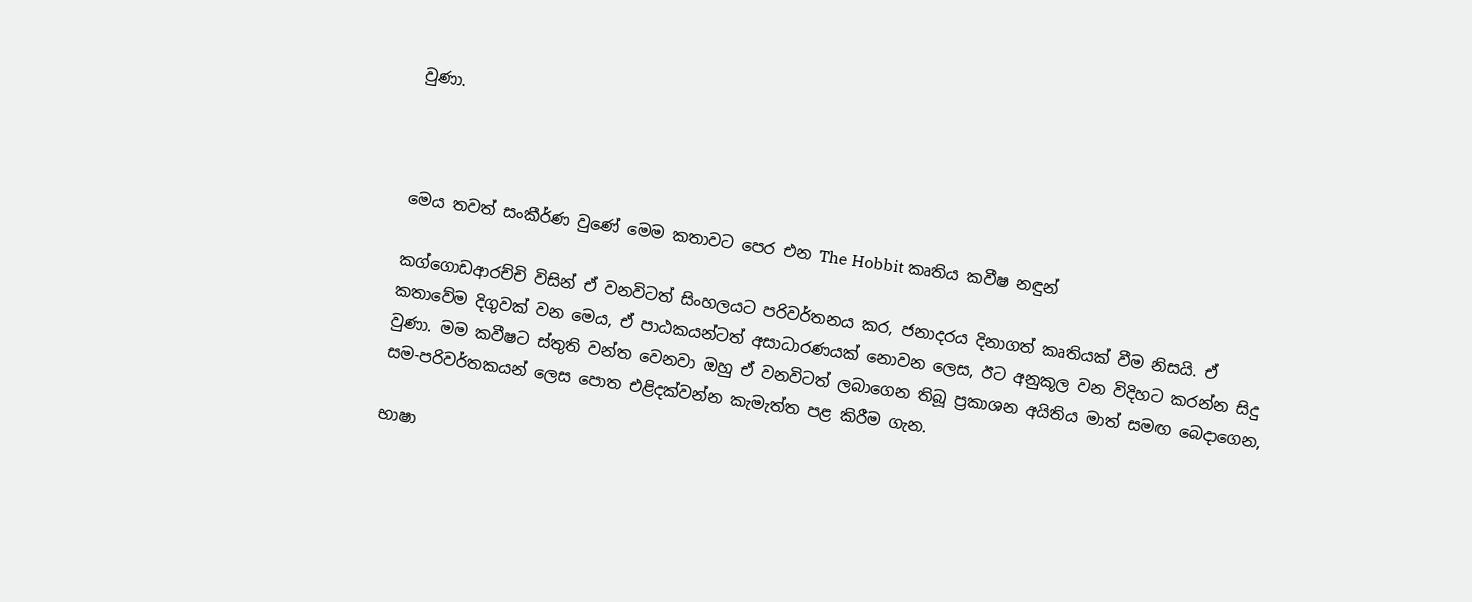වුණා.



මෙය තවත් සංකීර්ණ වුණේ මෙම කතාවට පෙර එන The Hobbit කෘතිය කවීෂ නඳුන්

කග්ගොඩආරච්චි විසින් ඒ වනවිටත් සිංහලයට පරිවර්තනය කර, ජනාදරය දිනාගත් කෘතියක් වීම නිසයි. ඒ කතාවේම දිගුවක් වන මෙය, ඒ පාඨකයන්ටත් අසාධාරණයක් නොවන ලෙස, ඊට අනුකූල වන විදිහට කරන්න සිදු වුණා. මම කවීෂට ස්තුති වන්ත වෙනවා ඔහු ඒ වනවිටත් ලබාගෙන තිබූ ප්‍රකාශන අයිතිය මාත් සමඟ බෙදාගෙන, සම-පරිවර්තකයන් ලෙස පොත එළිදක්වන්න කැමැත්ත පළ කිරීම ගැන.

භාෂා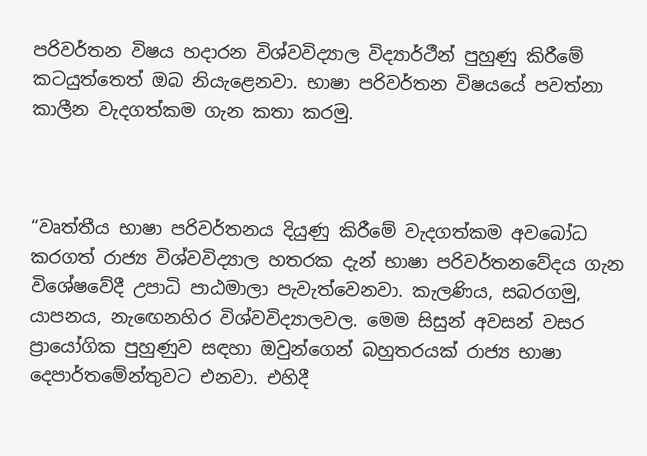පරිවර්තන විෂය හදාරන විශ්වවිද්‍යාල විද්‍යාර්ථීන් පුහුණු කිරීමේ කටයුත්තෙත් ඔබ නියැළෙනවා. භාෂා පරිවර්තන විෂයයේ පවත්නා කාලීන වැදගත්කම ගැන කතා කරමු.



“වෘත්තීය භාෂා පරිවර්තනය දියුණු කිරීමේ වැදගත්කම අවබෝධ කරගත් රාජ්‍ය විශ්වවිද්‍යාල හතරක දැන් භාෂා පරිවර්තනවේදය ගැන විශේෂවේදී උපාධි පාඨමාලා පැවැත්වෙනවා. කැලණිය, සබරගමු, යාපනය, නැඟෙනහිර විශ්වවිද්‍යාලවල. මෙම සිසුන් අවසන් වසර ප්‍රායෝගික පුහුණුව සඳහා ඔවුන්ගෙන් බහුතරයක් රාජ්‍ය භාෂා දෙපාර්තමේන්තුවට එනවා. එහිදී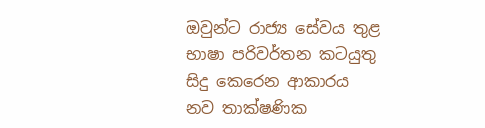ඔවුන්ට රාජ්‍ය සේවය තුළ භාෂා පරිවර්තන කටයුතු සිදු කෙරෙන ආකාරය නව තාක්ෂණික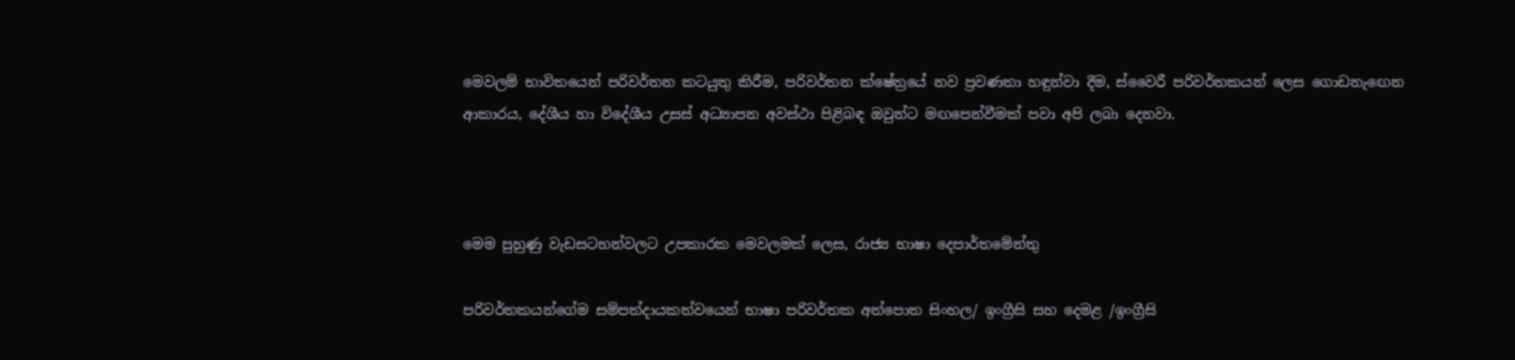මෙවලම් භාවිතයෙන් පරිවර්තන කටයුතු කිරීම, පරිවර්තන ක්ෂේත්‍රයේ නව ප්‍රවණතා හඳුන්වා දීම, ස්වෛරී පරිවර්තකයන් ලෙස ගොඩනැඟෙන ආකාරය, දේශීය හා විදේශීය උසස් අධ්‍යාපන අවස්ථා පිළිබඳ ඔවුන්ට මඟපෙන්වීමක් පවා අපි ලබා දෙනවා.



මෙම පුහුණු වැඩසටහන්වලට උපකාරක මෙවලමක් ලෙස, රාජ්‍ය භාෂා දෙපාර්තමේන්තු

පරිවර්තකයන්ගේම සම්පත්දායකත්වයෙන් භාෂා පරිවර්තක අත්පොත සිංහල/ ඉංග්‍රීසි සහ දෙමළ /ඉංග්‍රීසි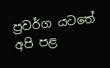ප්‍රවර්ග යටතේ අපි පළ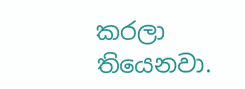කරලා තියෙනවා.